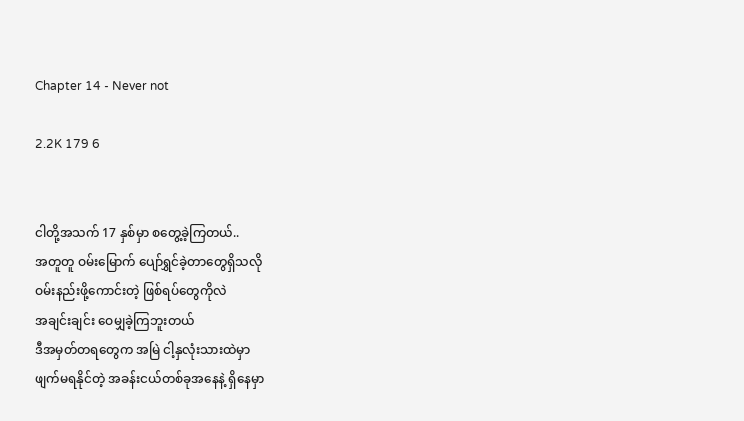Chapter 14 - Never not

2.2K 179 6


ငါတို့အသက် 17 နှစ်မှာ စတွေ့ခဲ့ကြတယ်..
အတူတူ ဝမ်းမြောက် ပျော်ရွှင်ခဲ့တာတွေရှိသလို
ဝမ်းနည်းဖို့ကောင်းတဲ့ ဖြစ်ရပ်တွေကိုလဲ
အချင်းချင်း ဝေမျှခဲ့ကြဘူးတယ်
ဒီအမှတ်တရတွေက အမြဲ ငါ့နှလုံးသားထဲမှာ
ဖျက်မရနိုင်တဲ့ အခန်းငယ်တစ်ခုအနေနဲ့ ရှိနေမှာ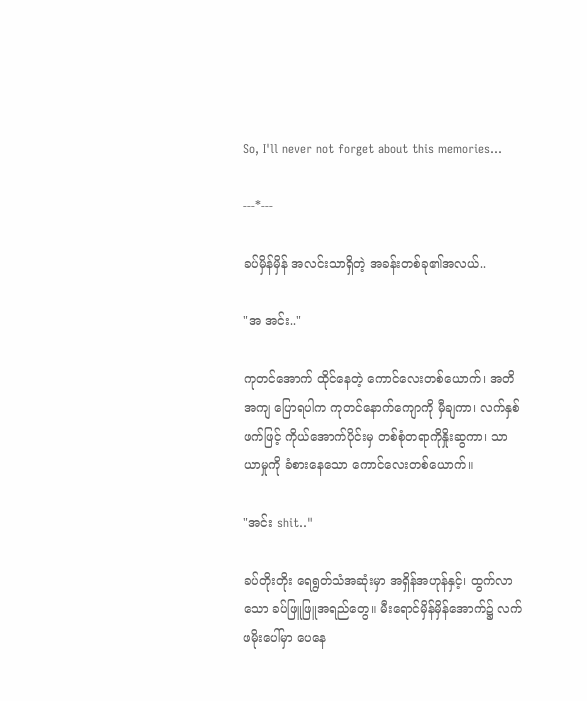So, I'll never not forget about this memories...

---*---

ခပ်မှိန်မှိန် အလင်းသာရှိတဲ့ အခန်းတစ်ခု၏အလယ်..

"အ အင်း.."

ကုတင်အောက် ထိုင်နေတဲ့ ကောင်လေးတစ်ယောက်၊ အတိအကျ ပြောရပါက ကုတင်နောက်ကျောကို မှီချကာ၊ လက်နှစ်ဖက်ဖြင့် ကိုယ်အောက်ပိုင်းမှ တစ်စုံတရာကိုနှိုးဆွကာ၊ သာယာမှုကို ခံစားနေသော ကောင်လေးတစ်ယောက်။

"အင်း shit.."

ခပ်တိုးတိုး ရေရွတ်သံအဆုံးမှာ အရှိန်အဟုန်နှင့်၊ ထွက်လာသော ခပ်ဖြူဖြူအရည်တွေ။ မီးရောင်မှိန်မှိန်အောက်၌ လက်ဖမိုးပေါ်မှာ ပေနေ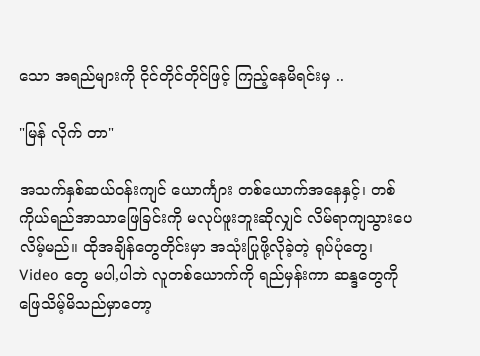သော အရည်များကို ငိုင်တိုင်တိုင်ဖြင့် ကြည့်နေမိရင်းမှ ..

"မြန် လိုက် တာ"

အသက်နှစ်ဆယ်ဝန်းကျင် ယောင်္ကျား တစ်ယောက်အနေနှင့်၊ တစ်ကိုယ်ရည်အာသာဖြေခြင်းကို မလုပ်ဖူးဘူးဆိုလျှင် လိမ်ရာကျသွားပေလိမ့်မည်။ ထိုအချိန်တွေတိုင်းမှာ အသုံးပြုဖို့လိုခဲ့တဲ့ ရုပ်ပုံတွေ၊ Video တွေ မပါ,ပါဘဲ လူတစ်ယောက်ကို ရည်မှန်းကာ ဆန္ဒတွေကို ဖြေသိမ့်မိသည်မှာတော့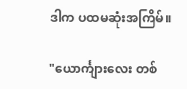ဒါက ပထမဆုံးအကြိမ်။

"ယောင်္ကျားလေး တစ်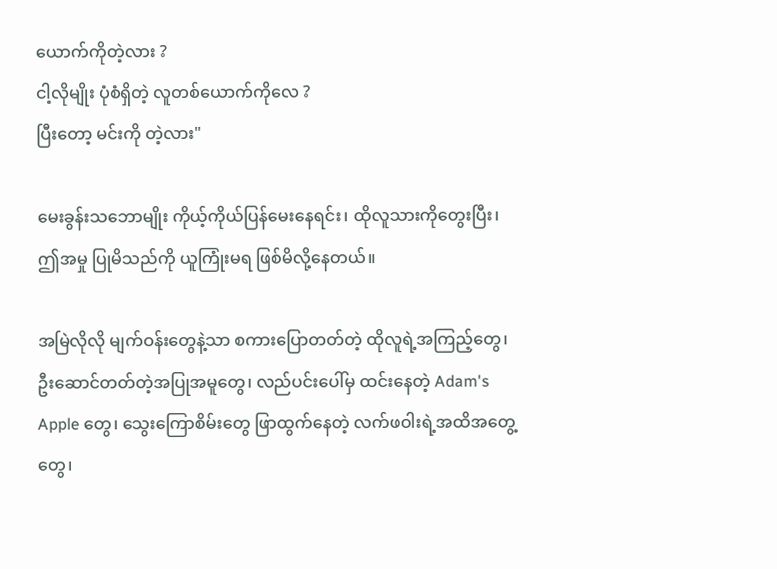ယောက်ကိုတဲ့လား ?
ငါ့လိုမျိုး ပုံစံရှိတဲ့ လူတစ်ယောက်ကိုလေ ?
ပြီးတော့ မင်းကို တဲ့လား"

မေးခွန်းသဘောမျိုး ကိုယ့်ကိုယ်ပြန်မေးနေရင်း၊ ထိုလူသားကိုတွေးပြီး၊ ဤအမှု ပြုမိသည်ကို ယူကြုံးမရ ဖြစ်မိလို့နေတယ်။

အမြဲလိုလို မျက်ဝန်းတွေနဲ့သာ စကားပြောတတ်တဲ့ ထိုလူရဲ့အကြည့်တွေ၊ ဦးဆောင်တတ်တဲ့အပြုအမူတွေ၊ လည်ပင်းပေါ်မှ ထင်းနေတဲ့ Adam's Apple တွေ၊ သွေးကြောစိမ်းတွေ ဖြာထွက်နေတဲ့ လက်ဖဝါးရဲ့အထိအတွေ့တွေ၊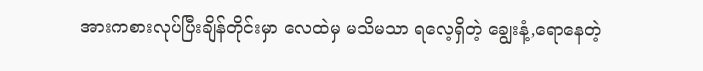အားကစားလုပ်ပြီးချိန်တိုင်းမှာ လေထဲမှ မသိမသာ ရလေ့ရှိတဲ့ ချွေးနံ့,ရောနေတဲ့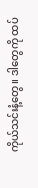ကိုယ်သင်းနံ့တွေ။ ဒါတွေကို ထပ်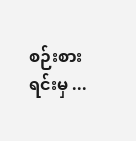စဉ်းစားရင်းမှ ...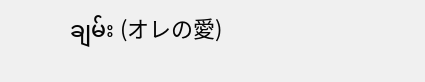ချမ်း (オレの愛)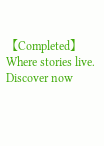【Completed】Where stories live. Discover now